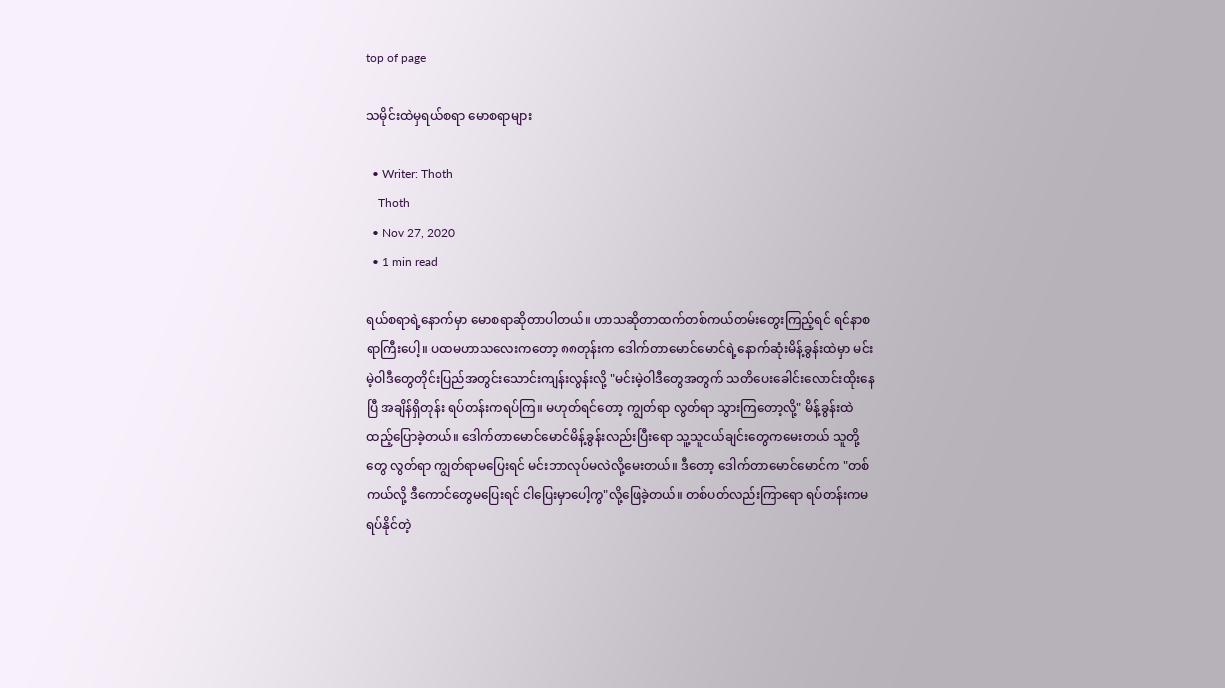top of page

သမိုင်းထဲမှရယ်စရာ မောစရာများ

  • Writer: Thoth
    Thoth
  • Nov 27, 2020
  • 1 min read

ရယ်စရာ‌ရဲ့နောက်မှာ မောစရာဆိုတာပါတယ်။ ဟာသဆိုတာထက်တစ်ကယ်တမ်းတွေးကြည့်ရင် ရင်နာစရာကြီးပေါ့။ ပထမဟာသလေးကတော့ ၈၈တုန်းက ဒေါက်တာမောင်မောင်ရဲ့နောက်ဆုံးမိန့်ခွန်းထဲမှာ မင်းမဲ့ဝါဒီတွေတိုင်းပြည်အတွင်းသောင်းကျန်းလွန်းလို့ "မင်းမဲ့ဝါဒီတွေအတွက် သတိပေးခေါင်းလောင်းထိုးနေပြီ အချိန်ရှိတုန်း ရပ်တန်းကရပ်ကြ။ မဟုတ်ရင်တော့ ကျွတ်ရာ လွတ်ရာ သွားကြ‌တော့လို့" မိန့်ခွန်းထဲထည့်ပြောခဲ့တယ်။ ဒေါက်တာမောင်မောင်မိန့်ခွန်းလည်းပြီးရော သူ့သူငယ်ချင်းတွေကမေးတယ် သူတို့တွေ လွတ်ရာ ကျွတ်ရာမပြေးရင် မင်းဘာလုပ်မလဲလို့မေးတယ်။ ‌ဒီတော့ ဒေါက်တာမောင်မောင်က "တစ်ကယ်လို့ ဒီကောင်တွေမပြေးရင် ငါပြေးမှာပေါ့ကွ"လို့ဖြေခဲ့တယ်။ တစ်ပတ်လည်းကြာရော ရပ်တန်းကမရပ်နိုင်တဲ့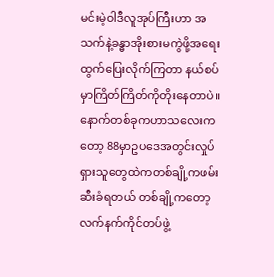မင်းမဲ့ဝါဒီလူအုပ်ကြီးဟာ အသက်နဲ့ခန္ဓာအိုးစားမကွဲဖို့အရေး ထွက်ပြေးလိုက်ကြတာ နယ်စပ်မှာကြိတ်ကြိတ်ကိုတိုးနေတာပဲ။ နောက်တစ်ခုကဟာသလေးကတော့ 88မှာဥပဒေအတွင်းလှုပ်ရှားသူတွေထဲကတစ်ချို့ကဖမ်းဆီးခံရတယ် တစ်ချို့ကတော့လက်နက်ကိုင်တပ်ဖွဲ့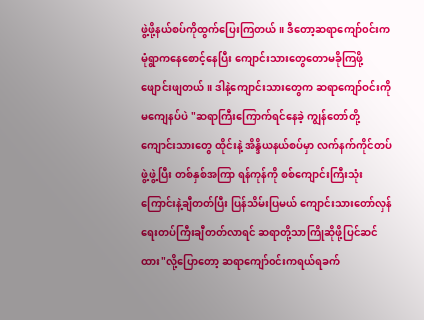ဖွဲ့ဖို့နယ်စပ်ကိုထွက်ပြေးကြတယ်။ ဒီတော့ဆရာကျော်၀င်းက မုံရွာကနေစောင့်နေပြီး ကျောင်းသားတွေတောမခိုကြဖို့ဖျောင်းဖျတယ်။ ဒါနဲ့ကျောင်းသားတွေက ဆရာကျော်ဝင်းကိုမကျေနပ်ပဲ "ဆရာကြီးကြောက်ရင်နေခဲ့ ကျွန်တော်တို့ကျောင်းသားတွေ ထိုင်းနဲ့ အိန္ဒိယနယ်စပ်မှာ လက်နက်ကိုင်တပ်ဖွဲ့ဖွဲ့ပြီး တစ်နှစ်အကြာ ရန်ကုန်ကို စစ်ကျောင်းကြီး‌သုံးကြောင်းနဲ့ချီတတ်ပြီး ပြန်သိမ်းပြမယ် ကျောင်းသားတော်လှန်ရေးတပ်ကြီးချီတတ်လာရင် ဆရာတို့သာကြိုဆိုဖို့ပြင်ဆင်ထား"လို့ပြောတော့ ဆရာကျော်၀င်းက‌ရယ်ရခက်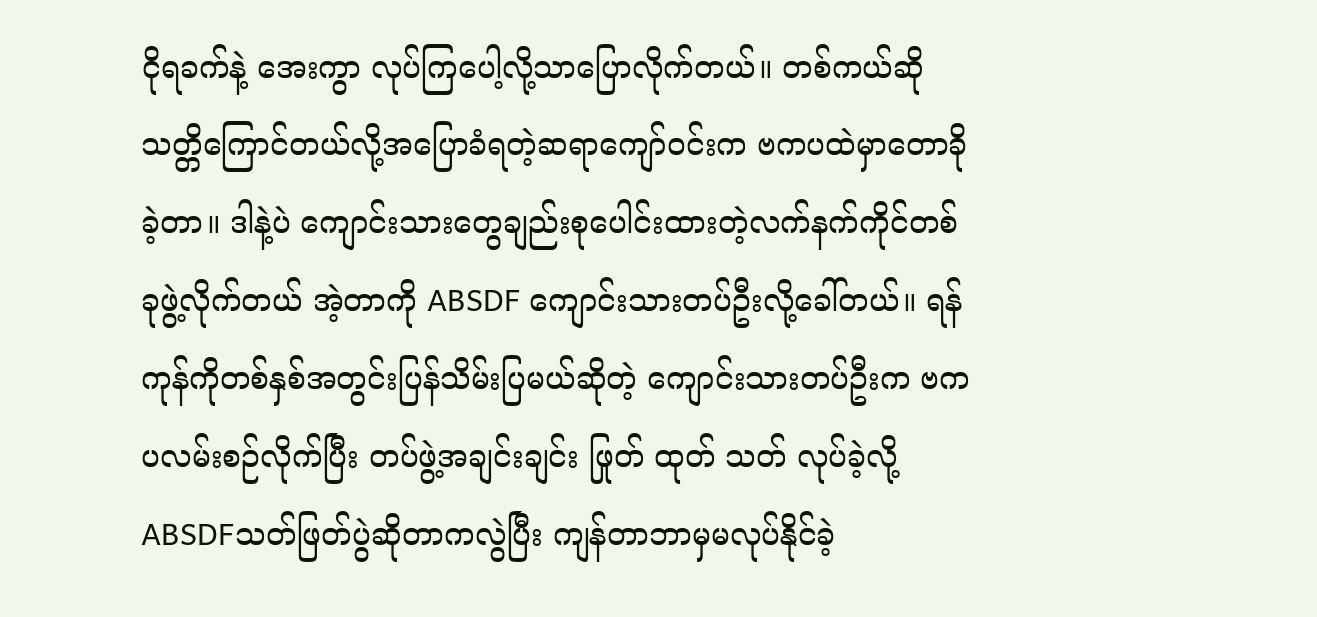ငိုရခက်နဲ့ အေးကွာ လုပ်ကြပေါ့လို့သာပြောလိုက်တယ်။ တစ်ကယ်ဆို သတ္တိကြောင်တယ်လို့အပြောခံရတဲ့ဆရာကျော်၀င်းက ဗကပထဲမှာတောခိုခဲ့တာ။ ဒါနဲ့ပဲ ကျောင်းသားတွေချည်းစု‌ပေါင်းထားတဲ့လက်နက်ကိုင်တစ်ခုဖွဲ့လိုက်တယ် အဲ့တာကို ABSDF ကျောင်းသားတပ်ဦးလို့ခေါ်တယ်။ ရန်ကုန်ကိုတစ်နှစ်အတွင်းပြန်သိမ်းပြမယ်ဆိုတဲ့ ကျောင်းသားတပ်ဦးက ဗကပလမ်းစဉ်လိုက်ပြီး တပ်ဖွဲ့အချင်းချင်း ဖြုတ် ထုတ် သတ် လုပ်ခဲ့လို့ ABSDFသတ်ဖြတ်ပွဲ‌ဆိုတာကလွဲပြီး ကျန်တာဘာမှမလုပ်နိုင်ခဲ့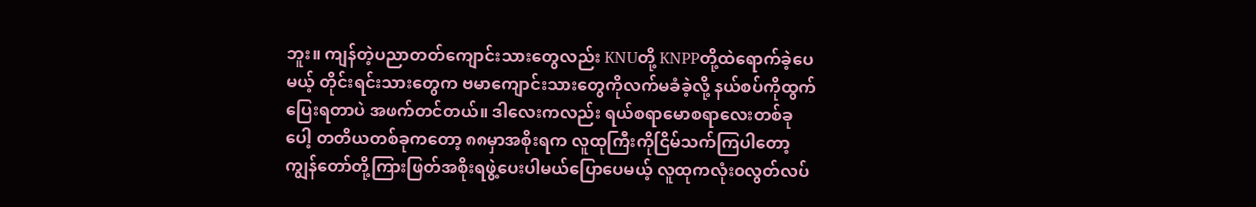ဘူး။ ကျန်တဲ့‌ပညာတတ်ကျောင်းသားတွေလည်း KNUတို့ KNPPတို့ထဲရောက်ခဲ့ပေမယ့် တိုင်းရင်းသားတွေက ဗမာ‌ကျောင်းသားတွေကိုလက်မခံခဲ့လို့ နယ်စပ်ကိုထွက်ပြေးရတာပဲ အဖက်တင်တယ်။ ဒါလေးကလည်း ရယ်စရာမောစရာလေးတစ်ခုပေါ့ ‌တတိယတစ်ခုကတော့ ‌‌၈၈မှာအစိုးရက လူထုကြီးကိုငြိမ်သက်ကြပါတော့ ကျွန်တော်တို့ကြားဖြတ်အစိုးရဖွဲ့ပေးပါမယ်ပြောပေမယ့် လူထုကလုံး၀လွတ်လပ်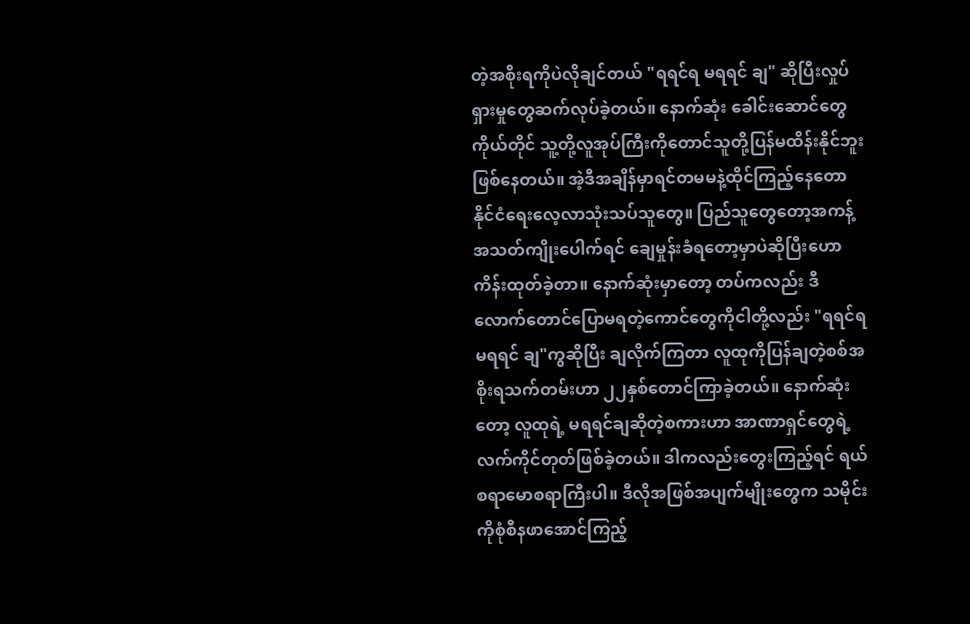တဲ့အစိုးရကိုပဲလိုချင်တယ် "ရရင်ရ မရရင် ချ" ဆိုပြီးလှုပ်ရှားမှုတွေဆက်လုပ်ခဲ့တယ်။ နောက်ဆုံး ခေါင်းဆောင်တွေကိုယ်တိုင် သူ့တို့လူအုပ်ကြီးကိုတောင်သူတို့ပြန်မထိန်းနိုင်ဘူးဖြစ်နေတယ်။ အဲ့ဒီအချိန်မှာရင်တမမနဲ့ထိုင်ကြည့်နေတော နိုင်ငံရေးလေ့လာသုံးသပ်သူတွေ။ ပြည်သူတွေတော့အကန့်အသတ်ကျိုးပေါက်ရင် ချေမှုန်းခံရ‌တော့မှာပဲဆိုပြီးဟောကိန်းထုတ်ခဲ့တာ။ နောက်ဆုံးမှာတော့ တပ်ကလည်း ဒီလောက်တောင်ပြောမရတဲ့ကောင်တွေကိုငါတို့လည်း "ရရင်ရ မရရင် ချ"ကွဆိုပြီး ချလိုက်ကြတာ လူထုကိုပြန်ချတဲ့စစ်အစိုးရသက်တမ်းဟာ ၂၂နှစ်တောင်ကြာခဲ့တယ်။ နောက်ဆုံးတော့ လူထုရဲ့ မရရင်ချဆိုတဲ့စကားဟာ အာဏာရှင်တွေရဲ့လက်ကိုင်တုတ်ဖြစ်ခဲ့တယ်။ ဒါကလည်းတွေးကြည့်ရင် ‌ရယ်စရာမောစရာကြီးပါ။ ဒီလိုအဖြစ်အပျက်မျိုးတွေက သမိုင်းကိုစုံစီနဖာအောင်ကြည့်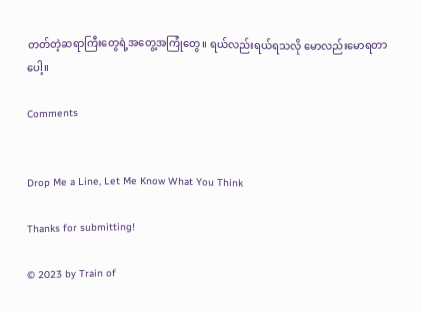တတ်တဲ့ဆရာကြီးတွေရဲ့အတွေ့အကြုံတွေ။ ရယ်လည်းရယ်ရသလို မောလည်းမောရတာပေါ့။

Comments


Drop Me a Line, Let Me Know What You Think

Thanks for submitting!

© 2023 by Train of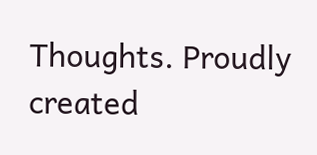Thoughts. Proudly created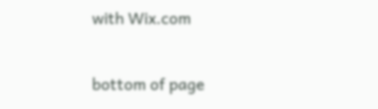with Wix.com

bottom of page